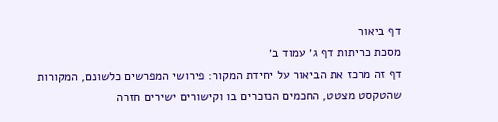דף ביאור
מסכת כריתות דף ג׳ עמוד ב׳
דף זה מרכז את הביאור על יחידת המקור: פירושי המפרשים כלשונם, המקורות שהטקסט מצטט, החכמים הנזכרים בו וקישורים ישירים חזרה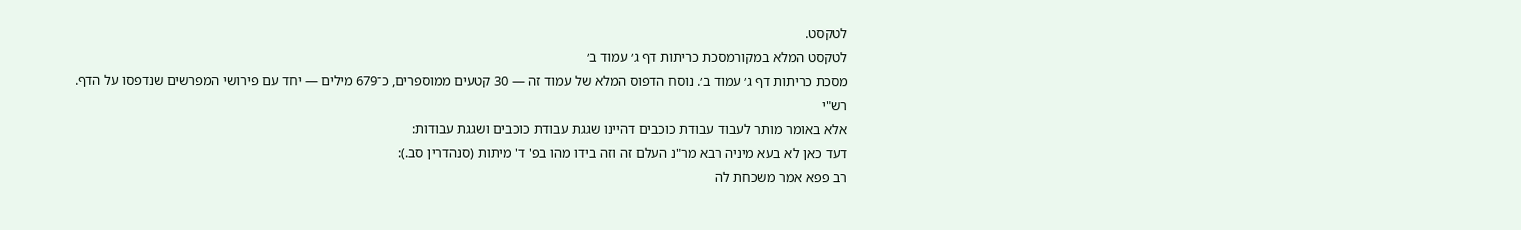לטקסט.
לטקסט המלא במקורמסכת כריתות דף ג׳ עמוד ב׳
מסכת כריתות דף ג׳ עמוד ב׳. נוסח הדפוס המלא של עמוד זה — 30 קטעים ממוספרים, כ־679 מילים — יחד עם פירושי המפרשים שנדפסו על הדף.
רש"י
אלא באומר מותר לעבוד עבודת כוכבים דהיינו שגגת עבודת כוכבים ושגגת עבודות:
דעד כאן לא בעא מיניה רבא מר"נ העלם זה וזה בידו מהו בפ' ד' מיתות (סנהדרין סב.):
רב פפא אמר משכחת לה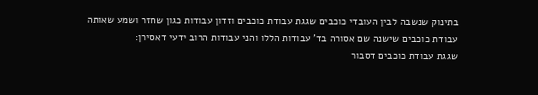בתינוק שנשבה לבין העובדי כוכבים שגגת עבודת כוכבים וזדון עבודות כגון שחזר ושמע שאותה עבודת כוכבים שישנה שם אסורה בד' עבודות הללו והני עבודות הרוב ידעי דאסירן:
שגגת עבודת כוכבים דסבור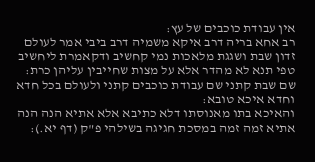אין עבודת כוכבים של עץ:
רב אחא בריה דרב איקא משמיה דרב ביבי אמר לעולם זדון שבת ושגגת מלאכות נמי קחשיב ודקאמרת ליחשיב טפי תנא לא מהדר אלא על מצות שחייבין עליהן כרת:
שם שבת קתני שם עבודת כוכבים קתני ולעולם בכל חדא וחדא איכא טובא:
והאיכא בתו מאנוסתו דלא כתיבא אלא אתיא הנה הנה אתיא זמה זמה במסכת חגיגה בשילהי פ"ק (דף יא.):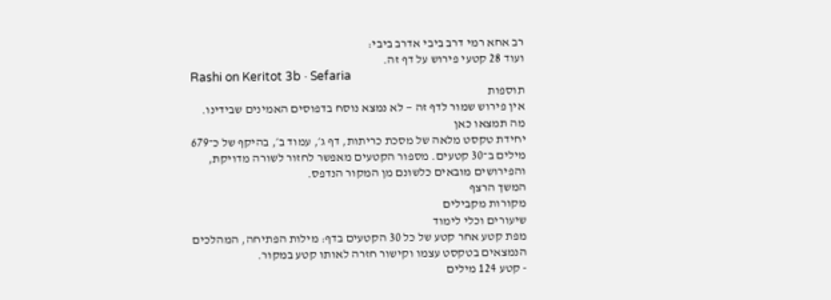רב אחא רמי דרב ביבי אדרב ביבי:
ועוד 28 קטעי פירוש על דף זה.
Rashi on Keritot 3b · Sefaria
תוספות
אין פירוש שמור לדף זה — לא נמצא נוסח בדפוסים האמינים שבידינו.
מה תמצאו כאן
יחידת טקסט מלאה של מסכת כריתות, דף ג׳, עמוד ב׳, בהיקף של כ־679 מילים ב־30 קטעים. מספור הקטעים מאפשר לחזור לשורה מדויקת, והפירושים מובאים כלשונם מן המקור הנדפס.
המשך הרצף
מקורות מקבילים
שיעורים וכלי לימוד
מפת קטע אחר קטע של כל 30 הקטעים בדף: מילות הפתיחה, המהלכים הנמצאים בטקסט עצמו וקישור חזרה לאותו קטע במקור.
- קטע 124 מילים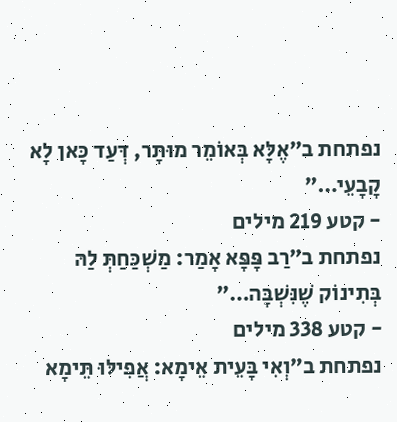נפתחת ב״אֶלָּא בְּאוֹמֵר מוּתָּר, דְּעַד כָּאן לָא קָבָעֵי…״
- קטע 219 מילים
נפתחת ב״רַב פָּפָּא אָמַר: מַשְׁכַּחַתְּ לַהּ בְּתִינוֹק שֶׁנִּשְׁבָּה…״
- קטע 338 מילים
נפתחת ב״וְאִי בָּעֵית אֵימָא: אֲפִילּוּ תֵּימָא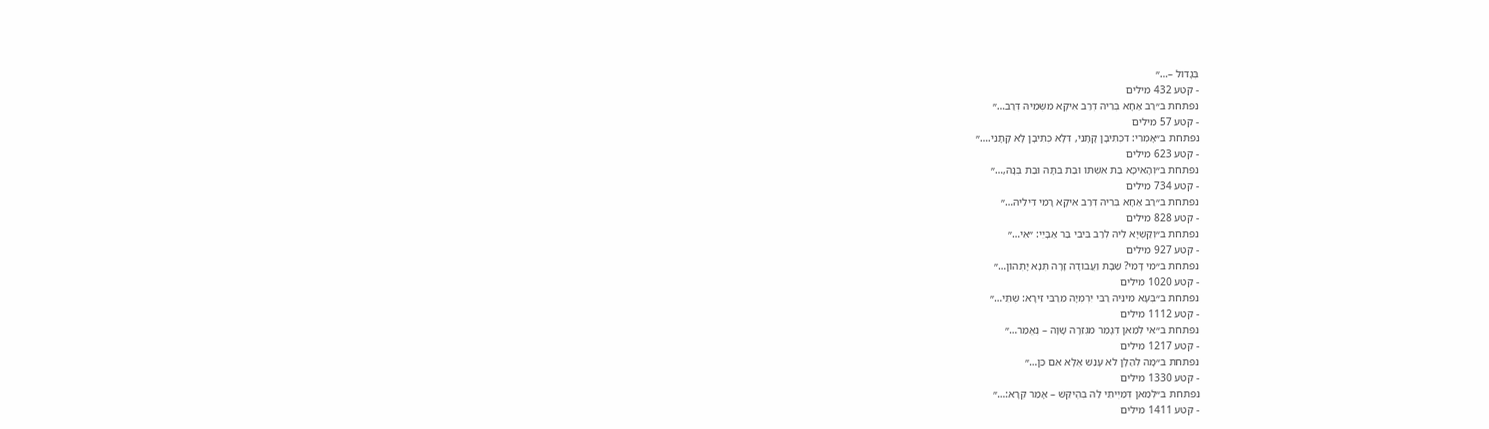בְּגָדוֹל –…״
- קטע 432 מילים
נפתחת ב״רַב אַחָא בְּרֵיהּ דְּרַב אִיקָא מִשְּׁמֵיהּ דְּרַב…״
- קטע 57 מילים
נפתחת ב״אָמְרִי: דִּכְתִיבָן קָתָנֵי, דְּלָא כְּתִיבָן לָא קָתָנֵי.…״
- קטע 623 מילים
נפתחת ב״וְהָאִיכָּא בַּת אִשְׁתּוֹ וּבַת בִּתָּהּ וּבַת בְּנָהּ,…״
- קטע 734 מילים
נפתחת ב״רַב אַחָא בְּרֵיהּ דְּרַב אִיקָא רָמֵי דִּילֵיהּ…״
- קטע 828 מילים
נפתחת ב״וְקַשְׁיָא לֵיהּ לְרַב בִּיבִי בַּר אַבָּיֵי: ״אִי…״
- קטע 927 מילים
נפתחת ב״מִי דָּמֵי? שַׁבָּת וַעֲבוֹדָה זָרָה תְּנָא יָתְהוֹן…״
- קטע 1020 מילים
נפתחת ב״בְּעָא מִינֵּיהּ רַבִּי יִרְמְיָה מֵרַבִּי זֵירָא: שְׁתֵּי…״
- קטע 1112 מילים
נפתחת ב״אִי לְמַאן דְּגָמַר מִגְּזֵרָה שָׁוָה – נֶאֱמַר…״
- קטע 1217 מילים
נפתחת ב״מָה לְהַלָּן לֹא עָנַשׁ אֶלָּא אִם כֵּן…״
- קטע 1330 מילים
נפתחת ב״לְמַאן דְּמַיְיתֵי לַהּ בְּהֶיקֵּשׁ – אָמַר קְרָא:…״
- קטע 1411 מילים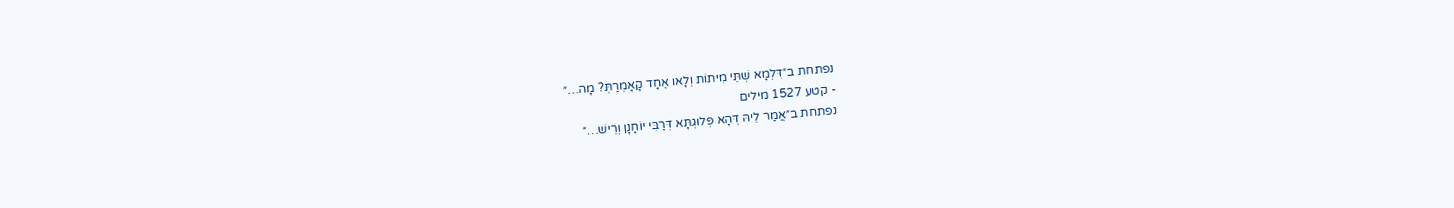נפתחת ב״דִּלְמָא שְׁתֵּי מִיתוֹת וְלָאו אֶחָד קָאָמְרַתְּ? מָה…״
- קטע 1527 מילים
נפתחת ב״אֲמַר לֵיהּ דְּהָא פְּלוּגְתָּא דְּרַבִּי יוֹחָנָן וְרֵישׁ…״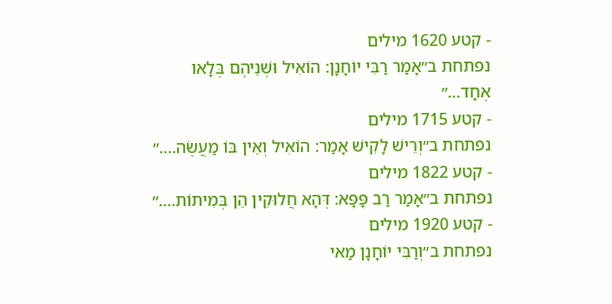- קטע 1620 מילים
נפתחת ב״אָמַר רַבִּי יוֹחָנָן: הוֹאִיל וּשְׁנֵיהֶם בְּלָאו אֶחָד…״
- קטע 1715 מילים
נפתחת ב״וְרֵישׁ לָקִישׁ אָמַר: הוֹאִיל וְאֵין בּוֹ מַעֲשֶׂה.…״
- קטע 1822 מילים
נפתחת ב״אָמַר רַב פָּפָּא: דְּהָא חֲלוּקִין הֵן בְּמִיתוֹת.…״
- קטע 1920 מילים
נפתחת ב״וְרַבִּי יוֹחָנָן מַאי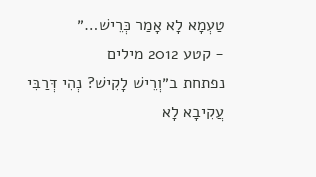טַעְמָא לָא אָמַר כְּרֵישׁ…״
- קטע 2012 מילים
נפתחת ב״וְרֵישׁ לָקִישׁ? נְהִי דְּרַבִּי עֲקִיבָא לָא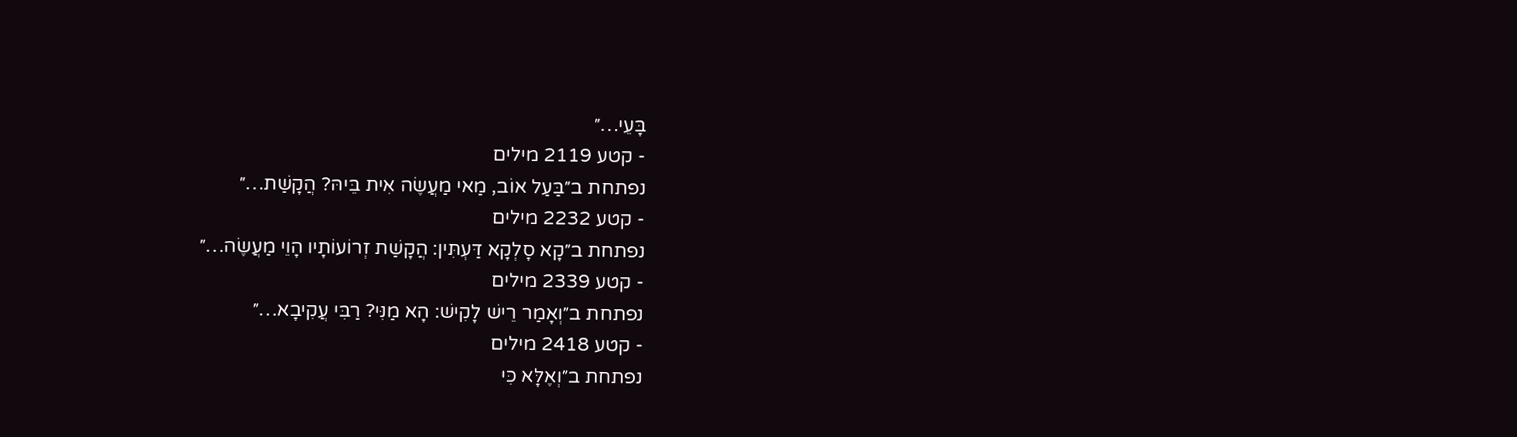בָּעֵי…״
- קטע 2119 מילים
נפתחת ב״בַּעַל אוֹב, מַאי מַעֲשֶׂה אִית בֵּיהּ? הֲקָשַׁת…״
- קטע 2232 מילים
נפתחת ב״קָא סָלְקָא דַּעְתִּין: הֲקָשַׁת זְרוֹעוֹתָיו הָוֵי מַעֲשֶׂה…״
- קטע 2339 מילים
נפתחת ב״וְאָמַר רֵישׁ לָקִישׁ: הָא מַנִּי? רַבִּי עֲקִיבָא…״
- קטע 2418 מילים
נפתחת ב״וְאֶלָּא כִּי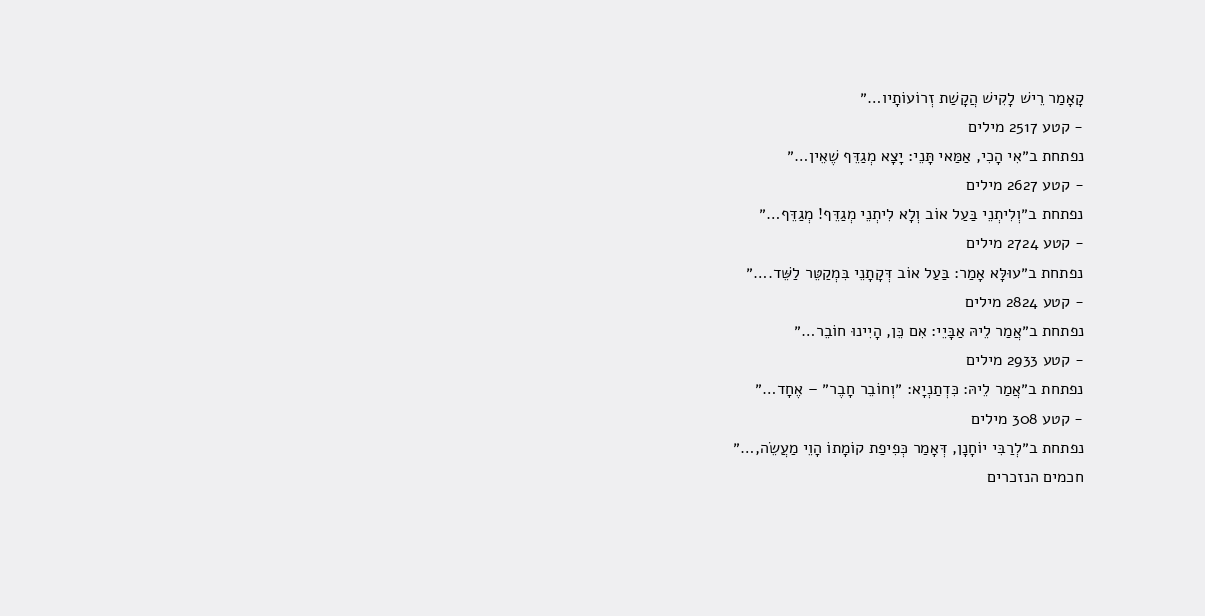קָאָמַר רֵישׁ לָקִישׁ הֲקָשַׁת זְרוֹעוֹתָיו…״
- קטע 2517 מילים
נפתחת ב״אִי הָכִי, אַמַּאי תָּנֵי: יָצָא מְגַדֵּף שֶׁאֵין…״
- קטע 2627 מילים
נפתחת ב״וְלִיתְנֵי בַּעַל אוֹב וְלָא לִיתְנֵי מְגַדֵּף! מְגַדֵּף…״
- קטע 2724 מילים
נפתחת ב״עוּלָּא אָמַר: בַּעַל אוֹב דְּקָתָנֵי בִּמְקַטֵּר לַשֵּׁד.…״
- קטע 2824 מילים
נפתחת ב״אֲמַר לֵיהּ אַבָּיֵי: אִם כֵּן, הָיִינוּ חוֹבֵר…״
- קטע 2933 מילים
נפתחת ב״אֲמַר לֵיהּ: כִּדְתַנְיָא: ״וְחוֹבֵר חָבֶר״ – אֶחָד…״
- קטע 308 מילים
נפתחת ב״לְרַבִּי יוֹחָנָן, דְּאָמַר כְּפִיפַת קוֹמָתוֹ הָוֵי מַעֲשֵׂה,…״
חכמים הנזכרים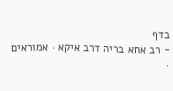בדף
- רב אחא בריה דרב איקא · אמוראים ·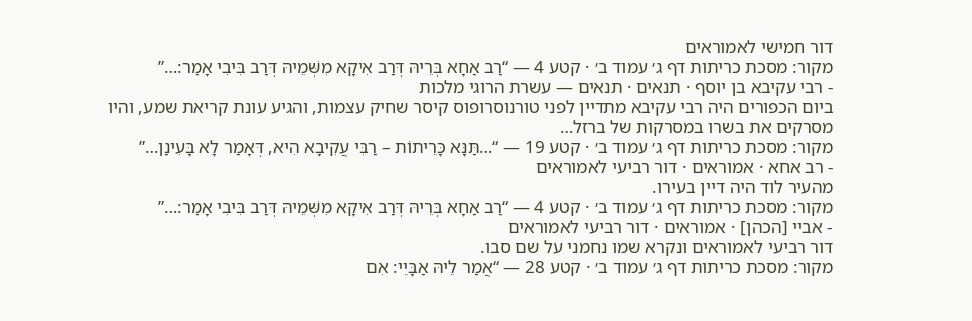דור חמישי לאמוראים
מקור: מסכת כריתות דף ג׳ עמוד ב׳ · קטע 4 — “רַב אַחָא בְּרֵיהּ דְּרַב אִיקָא מִשְּׁמֵיהּ דְּרַב בִּיבִי אָמַר:…”
- רבי עקיבא בן יוסף · תנאים · תנאים — עשרת הרוגי מלכות
ביום הכפורים היה רבי עקיבא מתדיין לפני טורנוסרופוס קיסר שחיק עצמות, והגיע עונת קריאת שמע, והיו מסרקים את בשרו במסרקות של ברזל…
מקור: מסכת כריתות דף ג׳ עמוד ב׳ · קטע 19 — “…תַּנָּא כָּרֵיתוֹת – רַבִּי עֲקִיבָא הִיא, דְּאָמַר לָא בָּעִינַן…”
- רב אחא · אמוראים · דור רביעי לאמוראים
מהעיר לוד היה דיין בעירו.
מקור: מסכת כריתות דף ג׳ עמוד ב׳ · קטע 4 — “רַב אַחָא בְּרֵיהּ דְּרַב אִיקָא מִשְּׁמֵיהּ דְּרַב בִּיבִי אָמַר:…”
- אביי [הכהן] · אמוראים · דור רביעי לאמוראים
דור רביעי לאמוראים ונקרא שמו נחמני על שם סבו.
מקור: מסכת כריתות דף ג׳ עמוד ב׳ · קטע 28 — “אֲמַר לֵיהּ אַבָּיֵי: אִם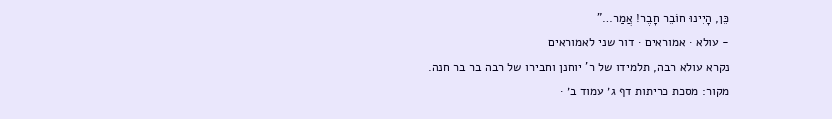כֵּן, הָיִינוּ חוֹבֵר חָבֶר! אֲמַר…”
- עולא · אמוראים · דור שני לאמוראים
נקרא עולא רבה, תלמידו של ר' יוחנן וחבירו של רבה בר בר חנה.
מקור: מסכת כריתות דף ג׳ עמוד ב׳ ·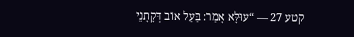קטע 27 — “עוּלָּא אָמַר: בַּעַל אוֹב דְּקָתָנֵי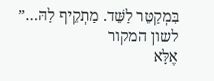בִּמְקַטֵּר לַשֵּׁד. מַתְקֵיף לַהּ…”
לשון המקור
אֶלָּא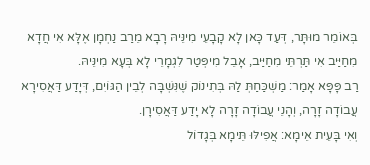בְּאוֹמֵר מוּתָּר, דְּעַד כָּאן לָא קָבָעֵי מִינֵּיהּ רָבָא מֵרַב נַחְמָן אֶלָּא אִי חֲדָא מִחַיַּיב אִי תַּרְתֵּי מִחַיַּיב, אָבֵל מִיפְּטַר לִגְמָרֵי לָא בְּעָא מִינֵּיהּ.
רַב פָּפָּא אָמַר: מַשְׁכַּחַתְּ לַהּ בְּתִינוֹק שֶׁנִּשְׁבָּה לְבֵין הַגּוֹיִם, דְּיָדַע דַּאֲסִירָא עֲבוֹדָה זָרָה, וְהָנֵי עֲבוֹדָה זָרָה לָא יָדַע דַּאֲסִירָן.
וְאִי בָּעֵית אֵימָא: אֲפִילּוּ תֵּימָא בְּגָדוֹל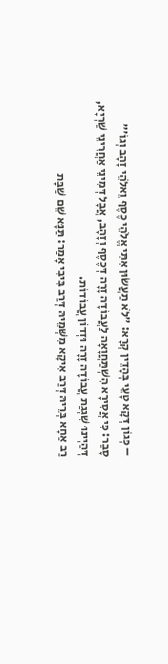– כְּגוֹן דְּקָא טָעֵי בְּהָדֵין קְרָא: ״לֹא תַעֲשׂוּן אִתִּי אֱלֹהֵי כֶסֶף וֵאלֹהֵי זָהָב וְגוֹ׳״ סָבַר: כִּי אֲסִירָא הִשְׁתַּחֲוָאָה לַעֲבוֹדָה זָרָה דְּכֶסֶף וְזָהָב, אֲבָל דְּמִינֵי אַחֲרִינֵי שַׁרְיָא, דְּהַיְינוּ שִׁגְגַת עֲבוֹדָה זָרָה וּזְדוֹן עֲבוֹדוֹת.
רַב אַחָא בְּרֵיהּ דְּרַב אִיקָא מִשְּׁמֵיהּ דְּרַב בִּיבִי אָמַר: תַּנָּא שֵׁם שַׁבָּת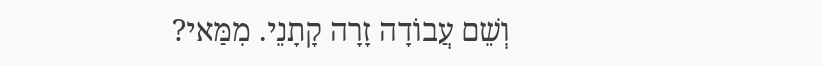וְשֵׁם עֲבוֹדָה זָרָה קָתָנֵי. מִמַּאי?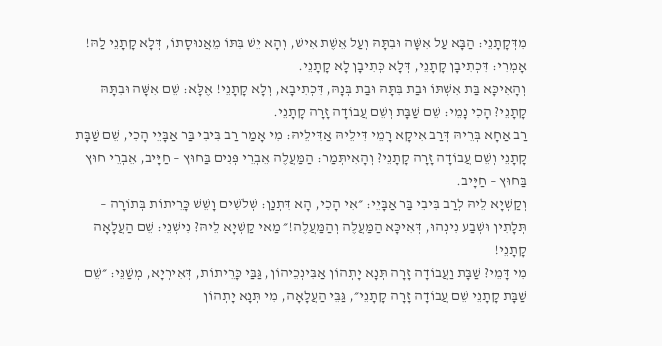מִדְּקָתָנֵי: הַבָּא עַל אִשָּׁה וּבִתָּהּ וְעַל אֵשֶׁת אִישׁ, וְהָא יֵשׁ בִּתּוֹ מֵאֲנוּסָתוֹ, דְּלָא קָתָנֵי לַהּ!
אָמְרִי: דִּכְתִיבָן קָתָנֵי, דְּלָא כְּתִיבָן לָא קָתָנֵי.
וְהָאִיכָּא בַּת אִשְׁתּוֹ וּבַת בִּתָּהּ וּבַת בְּנָהּ, דִּכְתִיבָא, וְלָא קָתָנֵי! אֶלָּא: שֵׁם אִשָּׁה וּבִתָּהּ קָתָנֵי? הָכִי נָמֵי: שֵׁם שַׁבָּת וְשֵׁם עֲבוֹדָה זָרָה קָתָנֵי.
רַב אַחָא בְּרֵיהּ דְּרַב אִיקָא רָמֵי דִּילֵיהּ אַדִּילֵיהּ: מִי אָמַר רַב בִּיבִי בַּר אַבָּיֵי הָכִי, שֵׁם שַׁבָּת קָתָנֵי וְשֵׁם עֲבוֹדָה זָרָה קָתָנֵי? וְהָאִיתְּמַר: הַמַּעֲלֶה אֵבְרֵי פְּנִים בַּחוּץ – חַיָּיב, אֵבְרֵי חוּץ בַּחוּץ – חַיָּיב.
וְקַשְׁיָא לֵיהּ לְרַב בִּיבִי בַּר אַבָּיֵי: ״אִי הָכִי, הָא דִּתְנַן: שְׁלֹשִׁים וָשֵׁשׁ כָּרֵיתוֹת בְּתוֹרָה – תְּלָתִין וּשְׁבַע נִינְהוּ, דְּאִיכָּא הַמַּעֲלֶה וְהַמַּעֲלֶה!״ מַאי קַשְׁיָא לֵיהּ? נִישְׁנֵי: שֵׁם הַעֲלָאָה קָתָנֵי!
מִי דָּמֵי? שַׁבָּת וַעֲבוֹדָה זָרָה תְּנָא יָתְהוֹן אַבִּינְכֵיהוֹן, גַּבַּי כָּרֵיתוֹת, דְּאִירְיָא, מְשַׁנֵּי: ״שֵׁם שַׁבָּת קָתָנֵי שֵׁם עֲבוֹדָה זָרָה קָתָנֵי״, גַּבֵּי הַעֲלָאָה, מִי תְּנָא יָתְהוֹן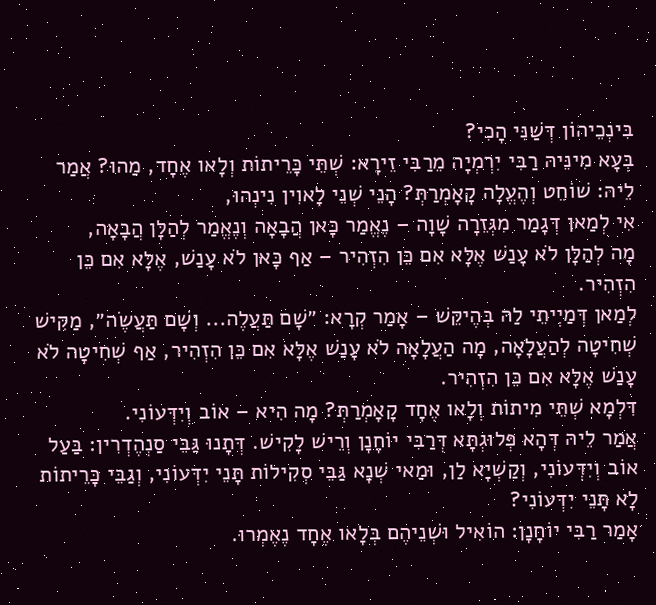בִּינְכֵיהוֹן דְּשַׁנִּי הָכִי?
בְּעָא מִינֵּיהּ רַבִּי יִרְמְיָה מֵרַבִּי זֵירָא: שְׁתֵּי כָּרֵיתוֹת וְלָאו אֶחָד, מַהוּ? אֲמַר לֵיהּ: שׁוֹחֵט וְהֶעֱלָה קָאָמְרַתְּ? הָנֵי שְׁנֵי לָאוִין נִינְהוּ,
אִי לְמַאן דְּגָמַר מִגְּזֵרָה שָׁוָה – נֶאֱמַר כָּאן הֲבָאָה וְנֶאֱמַר לְהַלָּן הֲבָאָה,
מָה לְהַלָּן לֹא עָנַשׁ אֶלָּא אִם כֵּן הִזְהִיר – אַף כָּאן לֹא עָנַשׁ, אֶלָּא אִם כֵּן הִזְהִיר.
לְמַאן דְּמַיְיתֵי לַהּ בְּהֶיקֵּשׁ – אָמַר קְרָא: ״שָׁם תַּעֲלֶה... וְשָׁם תַּעֲשֶׂה״, מַקִּישׁ שְׁחִיטָה לְהַעֲלָאָה, מָה הַעֲלָאָה לֹא עָנַשׁ אֶלָּא אִם כֵּן הִזְהִיר, אַף שְׁחִיטָה לֹא עָנַשׁ אֶלָּא אִם כֵּן הִזְהִיר.
דִּלְמָא שְׁתֵּי מִיתוֹת וְלָאו אֶחָד קָאָמְרַתְּ? מָה הִיא – אוֹב וְיִדְּעוֹנִי.
אֲמַר לֵיהּ דְּהָא פְּלוּגְתָּא דְּרַבִּי יוֹחָנָן וְרֵישׁ לָקִישׁ. דְּתָנוּ גַּבֵּי סַנְהֶדְרִין: בַּעַל אוֹב וְיִדְּעוֹנִי, וְקַשְׁיָא לַן, וּמַאי שְׁנָא גַּבֵּי סְקִילוֹת תָּנֵי יִדְּעוֹנִי, וְגַבֵּי כָּרֵיתוֹת לָא תָּנֵי יִדְּעוֹנִי?
אָמַר רַבִּי יוֹחָנָן: הוֹאִיל וּשְׁנֵיהֶם בְּלָאו אֶחָד נֶאֶמְרוּ.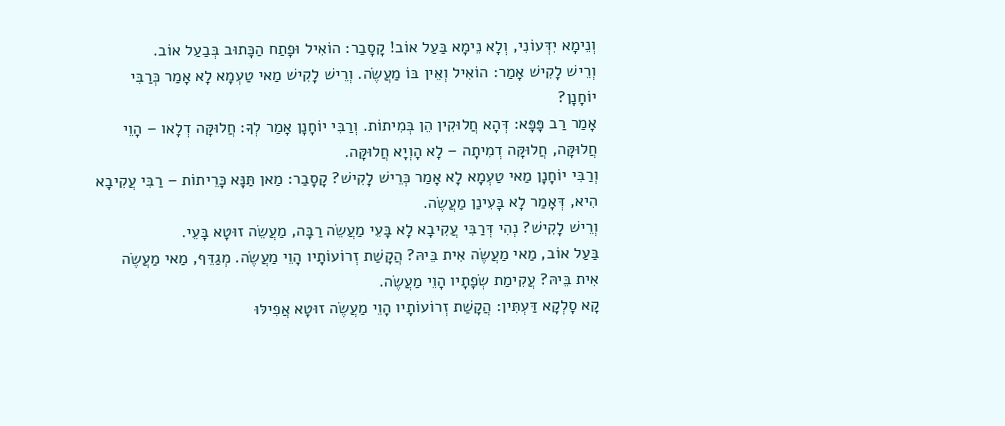וְנֵימָא יִדְּעוֹנִי, וְלָא נֵימָא בַּעַל אוֹב! קָסָבַר: הוֹאִיל וּפָתַח הַכָּתוּב בְּבַעַל אוֹב.
וְרֵישׁ לָקִישׁ אָמַר: הוֹאִיל וְאֵין בּוֹ מַעֲשֶׂה. וְרֵישׁ לָקִישׁ מַאי טַעְמָא לָא אָמַר כְּרַבִּי יוֹחָנָן?
אָמַר רַב פָּפָּא: דְּהָא חֲלוּקִין הֵן בְּמִיתוֹת. וְרַבִּי יוֹחָנָן אָמַר לְךָ: חֲלוּקָּה דְלָאו – הָוֵי חֲלוּקָּה, חֲלוּקָּה דְמִיתָה – לָא הָוְיָא חֲלוּקָּה.
וְרַבִּי יוֹחָנָן מַאי טַעְמָא לָא אָמַר כְּרֵישׁ לָקִישׁ? קָסָבַר: מַאן תַּנָּא כָּרֵיתוֹת – רַבִּי עֲקִיבָא הִיא, דְּאָמַר לָא בָּעִינַן מַעֲשֶׂה.
וְרֵישׁ לָקִישׁ? נְהִי דְּרַבִּי עֲקִיבָא לָא בָּעֵי מַעֲשֵׂה רַבָּה, מַעֲשֵׂה זוּטָא בָּעֵי.
בַּעַל אוֹב, מַאי מַעֲשֶׂה אִית בֵּיהּ? הֲקָשַׁת זְרוֹעוֹתָיו הָוֵי מַעֲשֶׂה. מְגַדֵּף, מַאי מַעֲשֶׂה אִית בֵּיהּ? עֲקִימַת שְׂפָתָיו הָוֵי מַעֲשֶׂה.
קָא סָלְקָא דַּעְתִּין: הֲקָשַׁת זְרוֹעוֹתָיו הָוֵי מַעֲשֶׂה זוּטָא אֲפִילּוּ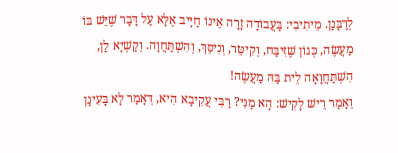לְרַבָּנַן. מֵיתִיבִי: בַּעֲבוֹדָה זָרָה אֵינוֹ חַיָּיב אֶלָּא עַל דָּבָר שֶׁיֵּשׁ בּוֹ מַעֲשֶׂה, כְּגוֹן שֶׁזִּיבַּח, וְקִיטֵּר, וְנִיסֵּךְ, וְהִשְׁתַּחֲוָה. וְקַשְׁיָא לַן, הִשְׁתַּחֲוָאָה לֵית בַּהּ מַעֲשֶׂה!
וְאָמַר רֵישׁ לָקִישׁ: הָא מַנִּי? רַבִּי עֲקִיבָא הִיא, דְּאָמַר לָא בָּעִינַן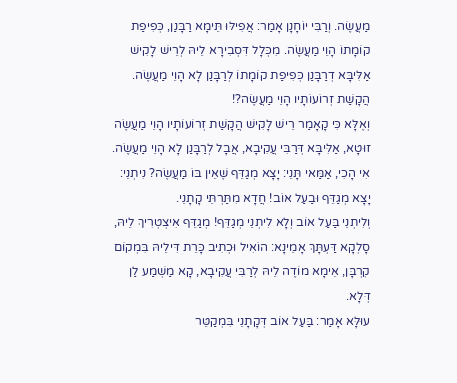מַעֲשֶׂה. וְרַבִּי יוֹחָנָן אָמַר: אֲפִילּוּ תֵּימָא רַבָּנַן, כְּפִיפַת קוֹמָתוֹ הָוֵי מַעֲשֶׂה. מִכְּלָל דִּסְבִירָא לֵיהּ לְרֵישׁ לָקִישׁ אַלִּיבָּא דְרַבָּנַן כְּפִיפַת קוֹמָתוֹ לְרַבָּנַן לָא הָוֵי מַעֲשֶׂה. הֲקָשַׁת זְרוֹעוֹתָיו הָוֵי מַעֲשֶׂה?!
וְאֶלָּא כִּי קָאָמַר רֵישׁ לָקִישׁ הֲקָשַׁת זְרוֹעוֹתָיו הָוֵי מַעֲשֶׂה זוּטָא, אַלִּיבָּא דְּרַבִּי עֲקִיבָא, אֲבָל לְרַבָּנַן לָא הָוֵי מַעֲשֶׂה.
אִי הָכִי, אַמַּאי תָּנֵי: יָצָא מְגַדֵּף שֶׁאֵין בּוֹ מַעֲשֶׂה? נִיתְנֵי: יָצָא מְגַדֵּף וּבַעַל אוֹב! חֲדָא מִתַּרְתֵּי קָתָנֵי.
וְלִיתְנֵי בַּעַל אוֹב וְלָא לִיתְנֵי מְגַדֵּף! מְגַדֵּף אִיצְטְרִיךְ לֵיהּ, סָלְקָא דַּעְתָּךְ אָמֵינָא: הוֹאִיל וּכְתִיב כָּרֵת דִּילֵיהּ בִּמְקוֹם קׇרְבָּן, אֵימָא מוֹדֶה לֵיהּ לְרַבִּי עֲקִיבָא, קָא מַשְׁמַע לַן דְּלָא.
עוּלָּא אָמַר: בַּעַל אוֹב דְּקָתָנֵי בִּמְקַטֵּר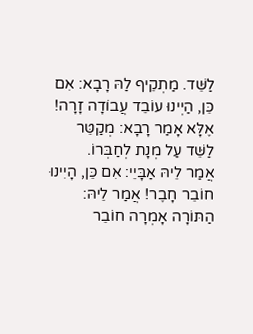לַשֵּׁד. מַתְקֵיף לַהּ רָבָא: אִם כֵּן, הַיְינוּ עוֹבֵד עֲבוֹדָה זָרָה! אֶלָּא אָמַר רָבָא: מְקַטֵּר לַשֵּׁד עַל מְנָת לְחַבְּרוֹ.
אֲמַר לֵיהּ אַבָּיֵי: אִם כֵּן, הָיִינוּ חוֹבֵר חָבֶר! אֲמַר לֵיהּ: הַתּוֹרָה אָמְרָה חוֹבֵר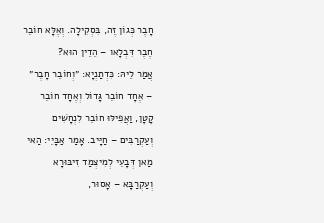חָבֶר כְּגוֹן זֶה, בִּסְקִילָה. וְאֶלָּא חוֹבֵר חֶבֶר דִּבְלָאו – הֵדֵין הוּא?
אֲמַר לֵיהּ: כִּדְתַנְיָא: ״וְחוֹבֵר חָבֶר״ – אֶחָד חוֹבֵר גָּדוֹל וְאֶחָד חוֹבֵר קָטָן, וַאֲפִילּוּ חוֹבֵר לִנְחָשִׁים וְעַקְרַבִּים – חַיָּיב. אָמַר אַבָּיֵי: הַאי מַאן דְּבָעֵי לְמִיצְמַד זִיבּוּרָא וְעַקְרַבָּא – אָסוּר,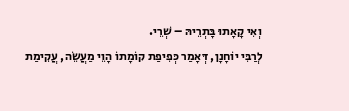וְאִי קָאָתוּ בָּתְרֵיהּ – שְׁרֵי.
לְרַבִּי יוֹחָנָן, דְּאָמַר כְּפִיפַת קוֹמָתוֹ הָוֵי מַעֲשֵׂה, עֲקִימַת